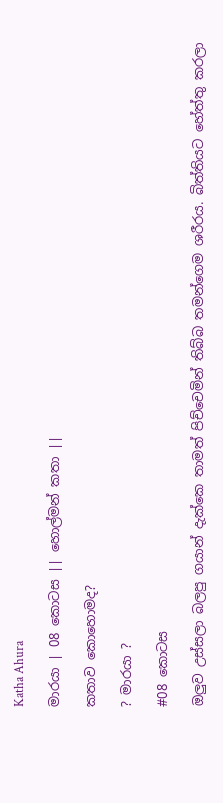Katha Ahura

මාරයා | 08 කොටස || හොල්මන් කතා ||

කතාව කොහොමද?

? මාරයා ?

#08 කොටස

ඔලුව උස්සලා බලපු ගයාන් දැක්කෙ තාමත් පිච්චෙමින් තිබ්බ තමන්ගෙම ශරීරය. බිත්තියට හේත්තු කරලා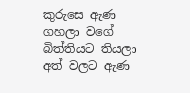කුරුසෙ ඇණ ගහලා වගේ බිත්තියට තියලා අත් වලට ඇණ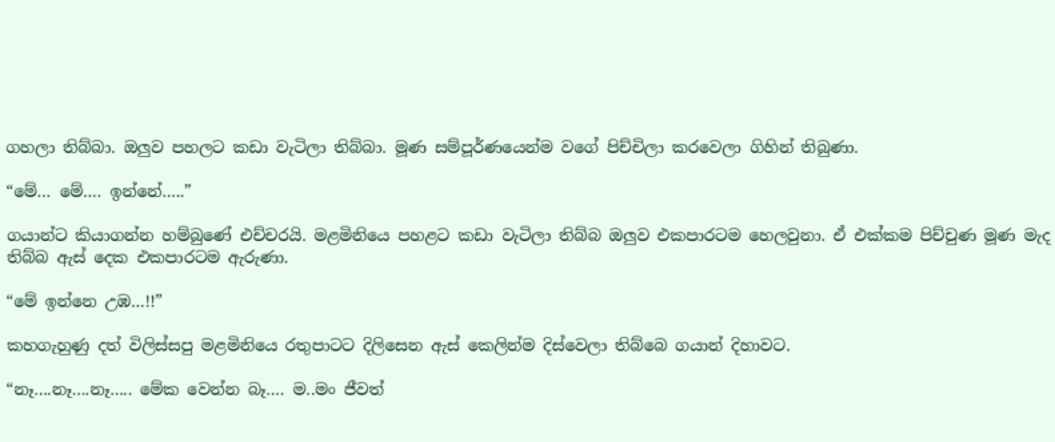ගහලා තිබ්බා. ඔලුව පහලට කඩා වැටිලා තිබ්බා. මූණ සම්පූර්ණයෙන්ම වගේ පිච්චිලා කරවෙලා ගිහින් තිබුණා.

“මේ… මේ…. ඉන්නේ…..”

ගයාන්ට කියාගන්න හම්බුණේ එච්චරයි. මළමිනියෙ පහළට කඩා වැටිලා තිබ්බ ඔලුව එකපාරටම හෙලවුනා. ඒ එක්කම පිච්චුණ මූණ මැද තිබ්බ ඇස් දෙක එකපාරටම ඇරුණා.

“මේ ඉන්නෙ උඹ…!!”

කහගැහුණු දත් විලිස්සපු මළමිනියෙ රතුපාටට දිලිසෙන ඇස් කෙලින්ම දිස්වෙලා තිබ්බෙ ගයාන් දිහාවට.

“නෑ….නෑ….නෑ….. මේක වෙන්න බෑ…. ම..මං ජීවත්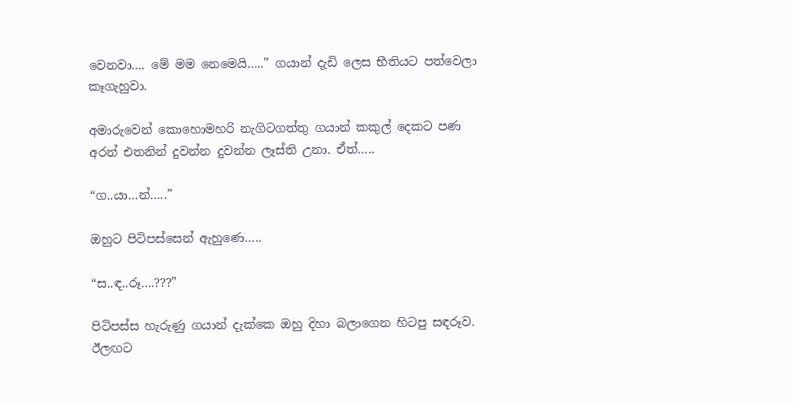වෙනවා…. මේ මම නෙමෙයි…..” ගයාන් දැඩි ලෙස භීතියට පත්වෙලා කෑගැහුවා.

අමාරුවෙන් කොහොමහරි නැගිටගත්තු ගයාන් කකුල් දෙකට පණ අරන් එතනින් දුවන්න දුවන්න ලෑස්ති උනා. ඒත්…..

“ග..යා…න්…..”

ඔහුට පිටිපස්සෙන් ඇහුණෙ…..

“ස..ඳ..රූ….???”

පිටිපස්ස හැරුණු ගයාන් දැක්කෙ ඔහු දිහා බලාගෙන හිටපු සඳරූව. ඊලඟට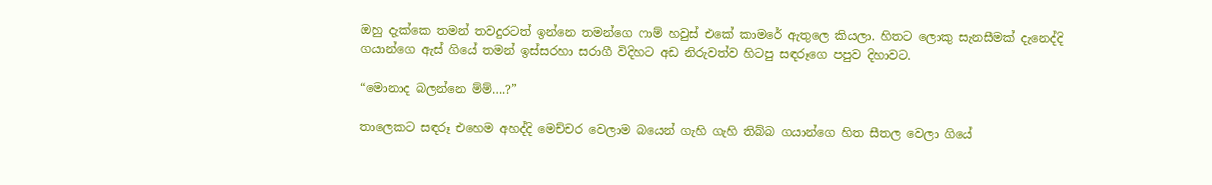ඔහු දැක්කෙ තමන් තවදුරටත් ඉන්නෙ තමන්ගෙ ෆාම් හවුස් එකේ කාමරේ ඇතුලෙ කියලා. හිතට ලොකු සැනසීමක් දැනෙද්දි ගයාන්ගෙ ඇස් ගියේ තමන් ඉස්සරහා සරාගී විදිහට අඩ නිරුවත්ව හිටපු සඳරූගෙ පපුව දිහාවට.

“මොනාද බලන්නෙ ම්ම්….?”

තාලෙකට සඳරූ එහෙම අහද්දි මෙච්චර වෙලාම බයෙන් ගැහි ගැහි තිබ්බ ගයාන්ගෙ හිත සීතල වෙලා ගියේ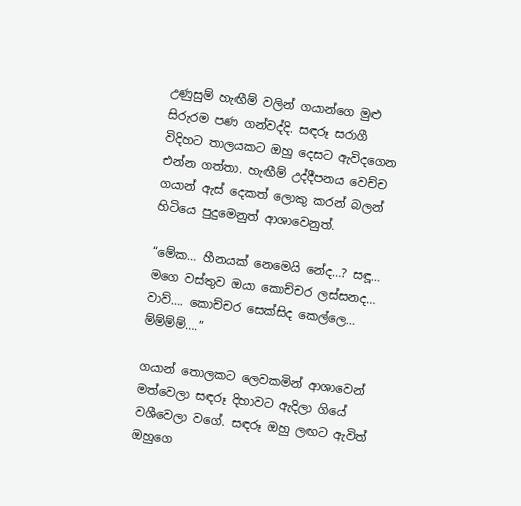උණුසුම් හැඟීම් වලින් ගයාන්ගෙ මුළු සිරුරම පණ ගන්වද්දි. සඳරූ සරාගී විදිහට තාලයකට ඔහු දෙසට ඇවිදගෙන එන්න ගත්තා. හැඟීම් උද්දීපනය වෙච්ච ගයාන් ඇස් දෙකත් ලොකු කරන් බලන් හිටියෙ පුදුමෙනුත් ආශාවෙනුත්.

“මේක… හීනයක් නෙමෙයි නේද…? සඳූ… මගෙ වස්තුව ඔයා කොච්චර ලස්සනද… වාව්…. කොච්චර සෙක්සිද කෙල්ලෙ… ම්ම්ම්ම්….”

ගයාන් තොලකට ලෙවකමින් ආශාවෙන් මත්වෙලා සඳරූ දිහාවට ඇදිලා ගියේ වශීවෙලා වගේ. සඳරූ ඔහු ලඟට ඇවිත් ඔහුගෙ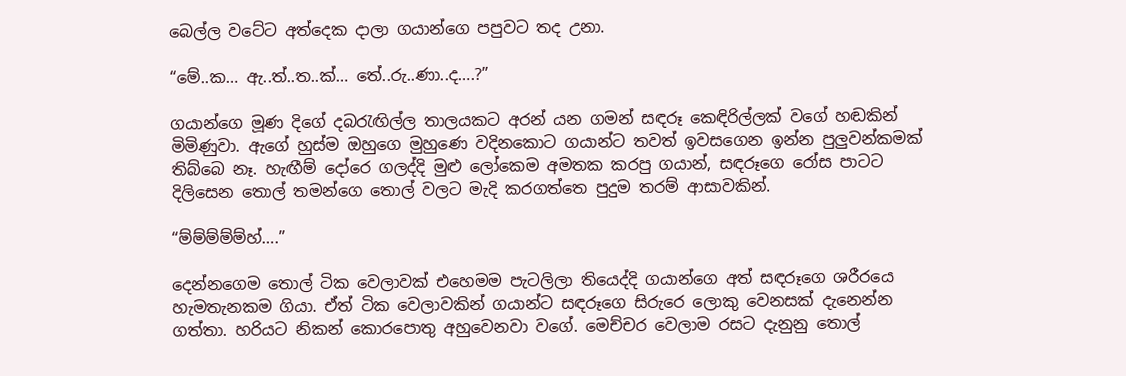බෙල්ල වටේට අත්දෙක දාලා ගයාන්ගෙ පපුවට තද උනා.

“මේ..ක… ඇ..ත්..ත..ක්… තේ..රු..ණා..ද….?”

ගයාන්ගෙ මූණ දිගේ දබරැඟිල්ල තාලයකට අරන් යන ගමන් සඳරූ කෙඳිරිල්ලක් වගේ හඬකින් මිමිණුවා. ඇගේ හුස්ම ඔහුගෙ මුහුණෙ වදිනකොට ගයාන්ට තවත් ඉවසගෙන ඉන්න පුලුවන්කමක් තිබ්බෙ නෑ. හැඟීම් දෝරෙ ගලද්දි මුළු ලෝකෙම අමතක කරපු ගයාන්, සඳරූගෙ රෝස පාටට දිලිසෙන තොල් තමන්ගෙ තොල් වලට මැදි කරගත්තෙ පුදුම තරම් ආසාවකින්.

“ම්ම්ම්ම්ම්හ්….”

දෙන්නගෙම තොල් ටික වෙලාවක් එහෙමම පැටලිලා තියෙද්දි ගයාන්ගෙ අත් සඳරූගෙ ශරීරයෙ හැමතැනකම ගියා. ඒත් ටික වෙලාවකින් ගයාන්ට සඳරූගෙ සිරුරෙ ලොකු වෙනසක් දැනෙන්න ගත්තා. හරියට නිකන් කොරපොතු අහුවෙනවා වගේ. මෙච්චර වෙලාම රසට දැනුනු තොල්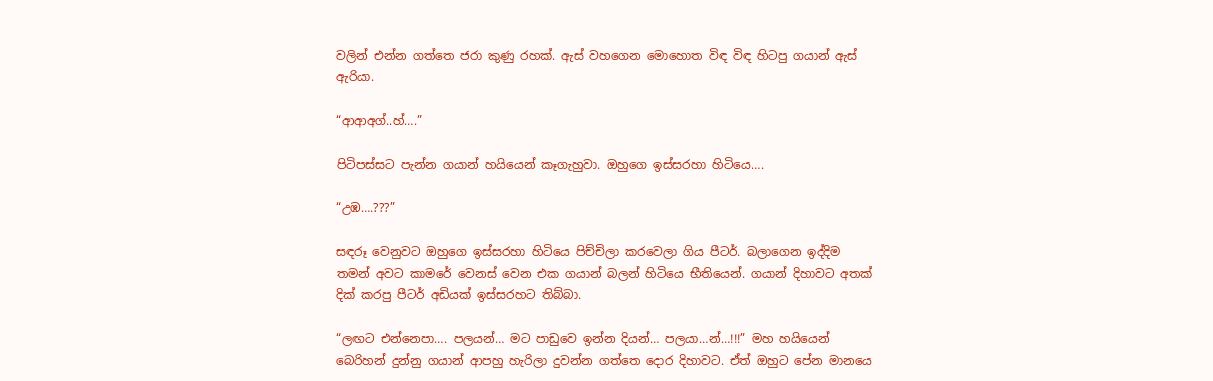වලින් එන්න ගත්තෙ ජරා කුණු රහක්. ඇස් වහගෙන මොහොත විඳ විඳ හිටපු ගයාන් ඇස් ඇරියා.

“ආආඅග්..හ්….”

පිටිපස්සට පැන්න ගයාන් හයියෙන් කෑගැහුවා. ඔහුගෙ ඉස්සරහා හිටියෙ….

“උඹ….???”

සඳරූ වෙනුවට ඔහුගෙ ඉස්සරහා හිටියෙ පිච්චිලා කරවෙලා ගිය පීටර්. බලාගෙන ඉද්දිම තමන් අවට කාමරේ වෙනස් වෙන එක ගයාන් බලන් හිටියෙ භීතියෙන්. ගයාන් දිහාවට අතක් දික් කරපු පීටර් අඩියක් ඉස්සරහට තිබ්බා.

“ලඟට එන්නෙපා…. පලයන්… මට පාඩුවෙ ඉන්න දියන්… පලයා…න්…!!!” මහ හ‍යියෙන් බෙරිහන් දුන්නු ගයාන් ආපහු හැරිලා දුවන්න ගත්තෙ දොර දිහාවට. ඒත් ඔහුට පේන මානයෙ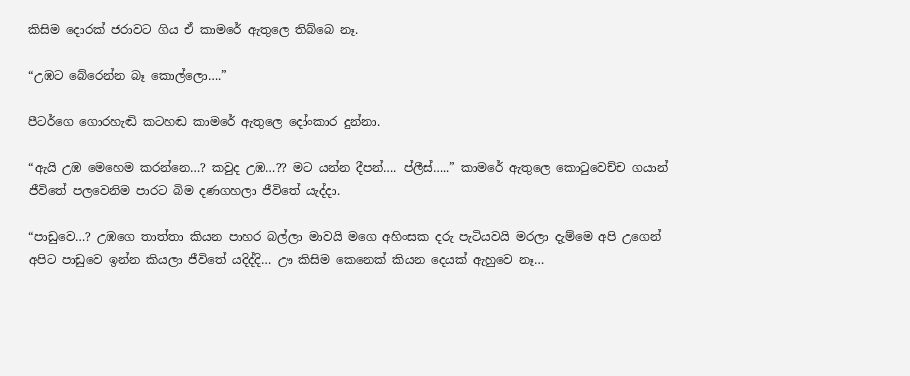කිසිම දොරක් ජරාවට ගිය ඒ කාමරේ ඇතුලෙ තිබ්බෙ නෑ.

“උඹට බේරෙන්න බෑ කොල්ලො….”

පීටර්ගෙ ගොරහැඬි කටහඬ කාමරේ ඇතුලෙ දෝංකාර දුන්නා.

“ඇයි උඹ මෙහෙම කරන්නෙ…? කවුද උඹ…?? මට යන්න දීපන්…. ප්ලීස්…..” කාමරේ ඇතුලෙ කොටුවෙච්ච ගයාන් ජීවිතේ පලවෙනිම පාරට බිම දණගහලා ජීවිතේ යැද්දා.

“පාඩුවෙ…? උඹගෙ තාත්තා කියන පාහර බල්ලා මාවයි මගෙ අහිංසක දරු පැටියවයි මරලා දැම්මෙ අපි උගෙන් අපිට පාඩුවෙ ඉන්න කියලා ජීවිතේ යදිද්දි… ඌ කිසිම කෙනෙක් කියන දෙයක් ඇහුවෙ නෑ…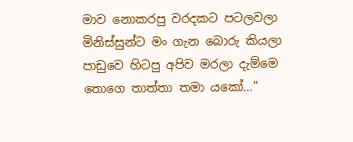මාව නොකරපු වරදකට පටලවලා මිනිස්සුන්ට මං ගැන බොරු කියලා පාඩුවෙ හිටපු අපිව මරලා දැම්මෙ තොගෙ තාත්තා තමා යකෝ…”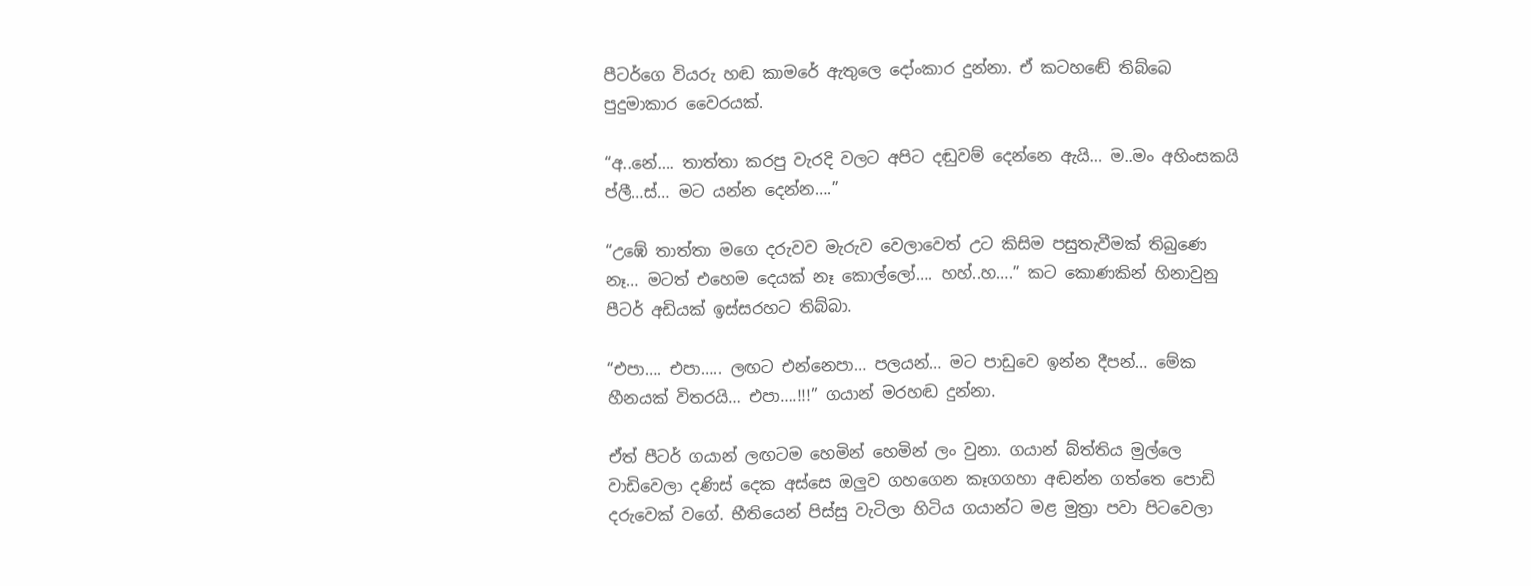පීටර්ගෙ වියරු හඬ කාමරේ ඇතුලෙ දෝංකාර දුන්නා. ඒ කටහඬේ තිබ්බෙ පුදුමාකාර වෛරයක්.

“අ..නේ…. තාත්තා කරපු වැරදි වලට අපිට දඬුවම් දෙන්නෙ ඇයි… ම..මං අහිංසකයි ප්ලී…ස්… මට යන්න දෙන්න….”

“උඹේ තාත්තා මගෙ දරුවව මැරුව වෙලාවෙත් උට කිසිම පසුතැවීමක් තිබුණෙ නෑ… මටත් එහෙම දෙයක් නෑ කොල්ලෝ…. හහ්..හ….” කට කොණකින් හිනාවුනු පීටර් අඩියක් ඉස්සරහට තිබ්බා.

“එපා…. එපා….. ලඟට එන්නෙපා… පලයන්… මට පාඩුවෙ ඉන්න දීපන්… මේක හීනයක් විතරයි… එපා….!!!” ගයාන් මරහඬ දුන්නා.

ඒත් පීටර් ගයාන් ලඟටම හෙමින් හෙමින් ලං වුනා. ගයාන් බ්ත්තිය මුල්ලෙ වාඩිවෙලා දණිස් දෙක අස්සෙ ඔලුව ගහගෙන කෑගගහා අඬන්න ගත්තෙ පොඩි දරුවෙක් වගේ. භීතියෙන් පිස්සු වැටිලා හිටිය ගයාන්ට මළ මුත්‍රා පවා පිටවෙලා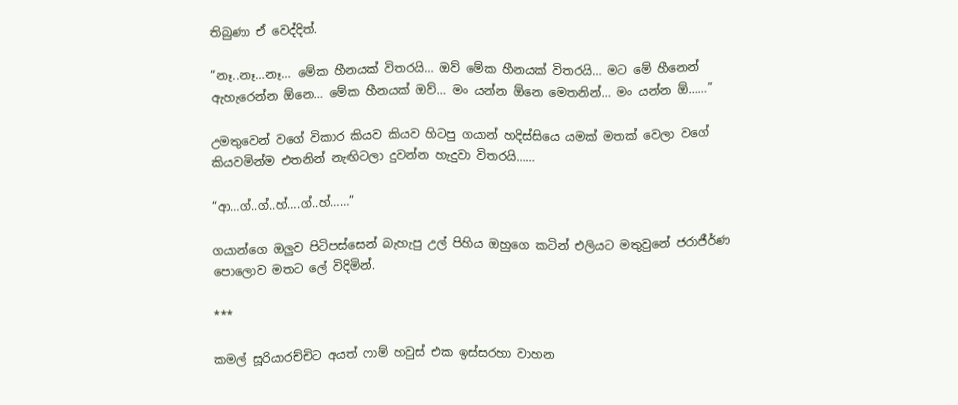තිබුණා ඒ වෙද්දිත්.

“නෑ..නෑ…නෑ… මේක හීනයක් විතරයි… ඔව් මේක හීනයක් විතරයි… මට මේ හීනෙන් ඇහැරෙන්න ඕනෙ… මේක හීනයක් ඔව්… මං යන්න ඕනෙ මෙතනින්… මං යන්න ඕ……”

උමතුවෙන් වගේ විකාර කියව කියව හිටපු ගයාන් හදිස්සියෙ යමක් මතක් වෙලා වගේ කියවමින්ම එතනින් නැඟිටලා දුවන්න හැදුවා විතරයි……

“ආ…ග්..ග්..හ්….ග්..හ්……”

ගයාන්ගෙ ඔලුව පිටිපස්සෙන් බැහැපු උල් පිහිය ඔහුගෙ කටින් එලියට මතුවුනේ ජරාජීර්ණ පොලොව මතට ලේ විදිමින්.

***

කමල් සූරියාරච්චිට අයත් ෆාම් හවුස් එක ඉස්සරහා වාහන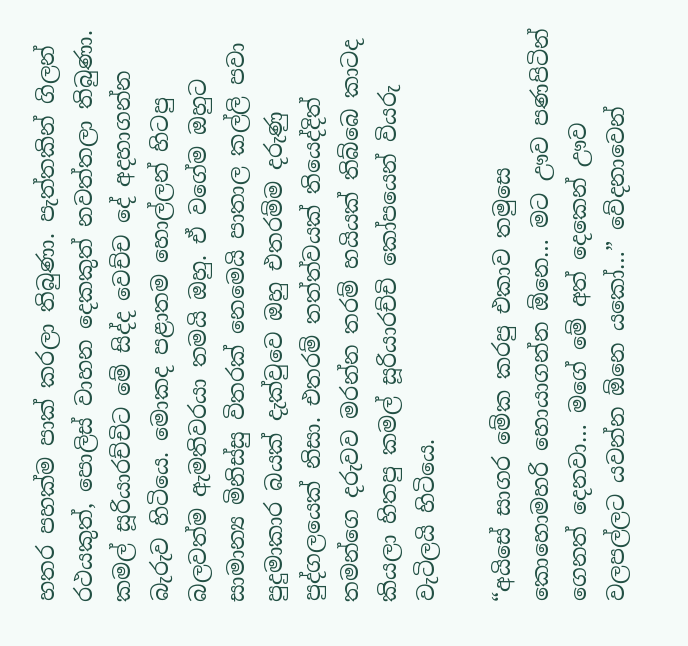හතර පහක්ම පාක් කරලා තිබුණා. පැත්තකින් ගිලන් රථයකුත්, පොලිස් වාහන දෙකකුත් නවත්තලා තිබුණා. කමල් සූරියාරච්චිට මේ සිද්ද වෙච්ච දේ අදහාගන්න බැරුව හිටියෙ. මොකද පළාතම හොල්ලන් හිටපු බලවත්ම ඇමතිවරයා තමයි ඔහු. ඒ වගේම ඔහුට සාමාන්‍ය මිනිස්සු විතරක් නෙමෙයි පාතාල කල්ලි පවා පුදුමාකාර බයක් දැක්වුවෙ ඔහු එතරම්ම දරුණු පුද්ගලයෙක් නිසා. එතරම් තත්ත්වයක් තියෙද්දිත් තමන්ගෙ දරුවව මරන්න තරම් හයියක් තිබ්බෙ කාටද කියලා හිතපු කමල් සූරියාරච්චි කෝපයෙන් වියරු වැටිලයි හිටියෙ.

“අයිසේ සාගර මේක කරපු එකාව තමුසෙ කොහොමහරි හොයාගන්න ඕනෙ… මට ඌව පණපිටින් ගෙනත් දෙනවා… මගේ මේ අත් දෙකෙන් ඌව වලපල්ලට යවන්න ඕනෙ යකෝ…” වේදනාවෙන්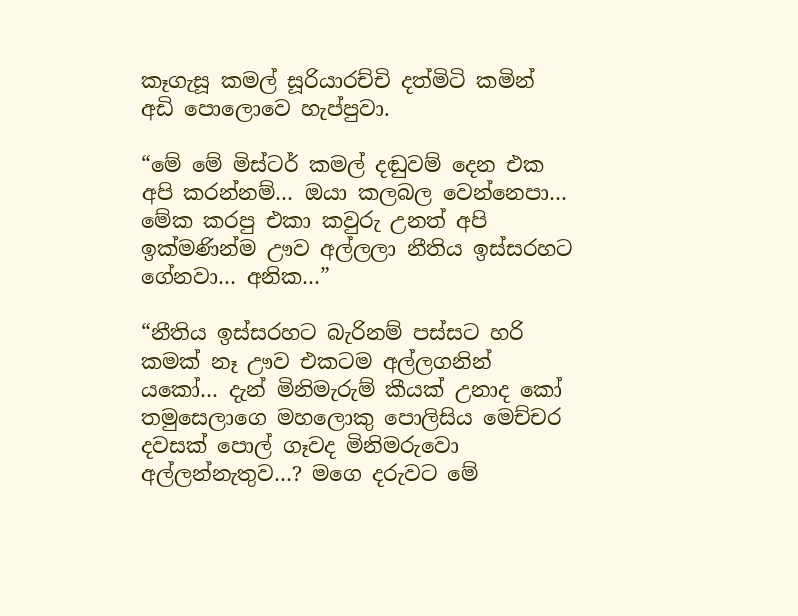කෑගැසූ කමල් සූරියාරච්චි දත්මිටි කමින් අඩි පොලොවෙ හැප්පුවා.

“මේ මේ මිස්ටර් කමල් දඬුවම් දෙන එක අපි කරන්නම්… ඔයා කලබල වෙන්නෙපා… මේක කරපු එකා කවුරු උනත් අපි ඉක්මණින්ම ඌව අල්ලලා නීතිය ඉස්සරහට ගේනවා… අනික…”

“නීතිය ඉස්සරහට බැරිනම් පස්සට හරි කමක් නෑ ඌව එකටම අල්ලගනින් යකෝ… දැන් මිනිමැරුම් කීයක් උනාද කෝ තමුසෙලාගෙ මහලොකු පොලිසිය මෙච්චර දවසක් පොල් ගෑවද මිනිමරුවො අල්ලන්නැතුව…? මගෙ දරුවට මේ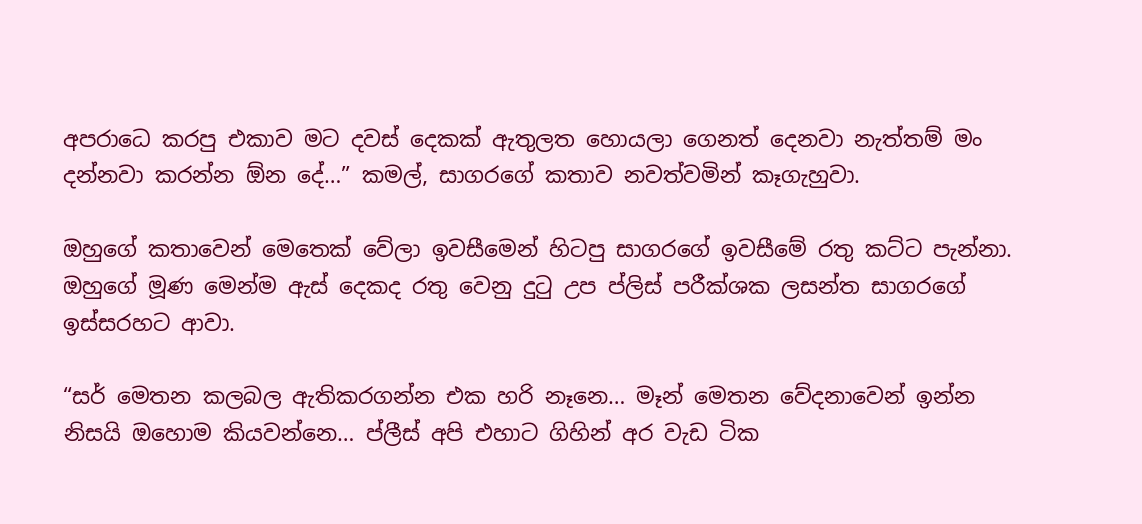අපරාධෙ කරපු එකාව මට දවස් දෙකක් ඇතුලත හොයලා ගෙනත් දෙනවා නැත්තම් මං දන්නවා කරන්න ඕන දේ…” කමල්, සාගරගේ කතාව නවත්වමින් කෑගැහුවා.

ඔහුගේ කතාවෙන් මෙතෙක් වේලා ඉවසීමෙන් හිටපු සාගරගේ ඉවසීමේ රතු කට්ට පැන්නා. ඔහුගේ මූණ මෙන්ම ඇස් දෙකද රතු වෙනු දුටු උප ප්ලිස් පරීක්ශක ලසන්ත සාගරගේ ඉස්සරහට ආවා.

“සර් මෙතන කලබල ඇතිකරගන්න එක හරි නෑනෙ… මෑන් මෙතන වේදනාවෙන් ඉන්න නිසයි ඔහොම කියවන්නෙ… ප්ලීස් අපි එහාට ගිහින් අර වැඩ ටික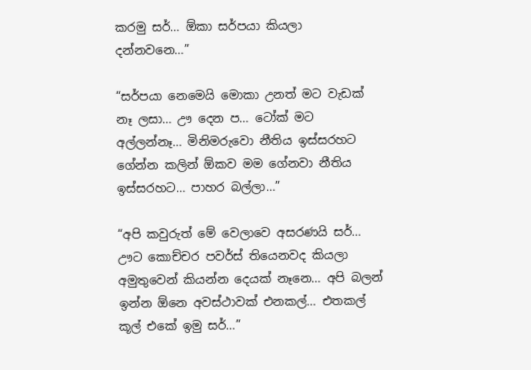කරමු සර්… ඕකා සර්පයා කියලා දන්නවනෙ…”

“සර්පයා නෙමෙයි මොකා උනත් මට වැඩක් නෑ ලසා… ඌ දෙන ප… ටෝක් මට අල්ලන්නෑ… මිනිමරුවො නීතිය ඉස්සරහට ගේන්න කලින් ඕකව මම ගේනවා නීතිය ඉස්සරහට… පාහර බල්ලා…”

“අපි කවුරුත් මේ වෙලාවෙ අසරණයි සර්… ඌට කොච්චර පවර්ස් තියෙනවද කියලා අමුතුවෙන් කියන්න දෙයක් නෑනෙ… අපි බලන් ඉන්න ඕනෙ අවස්ථාවක් එනකල්… එතකල් කූල් එකේ ඉමු සර්…”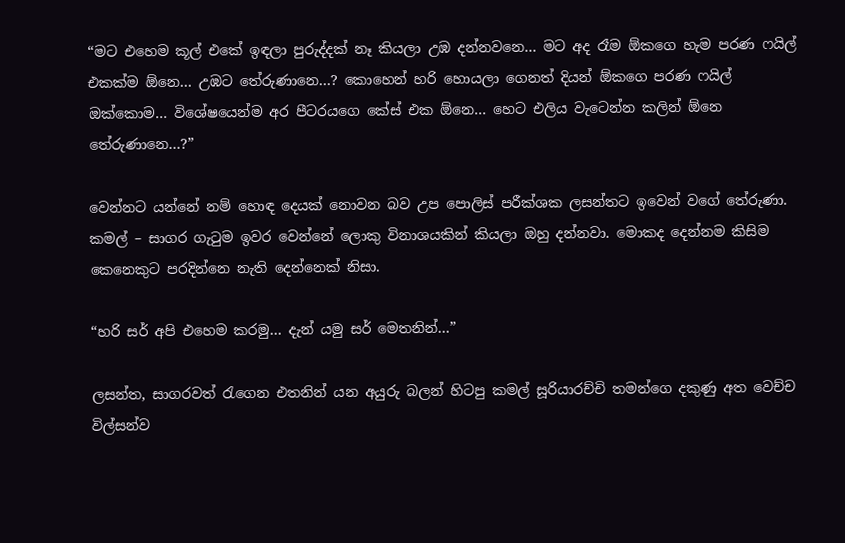“මට එහෙම කූල් එකේ ඉඳලා පුරුද්දක් නෑ කියලා උඹ දන්නවනෙ… මට අද රෑම ඕකගෙ හැම පරණ ෆයිල් එකක්ම ඕනෙ… උඹට තේරුණානෙ…? කොහෙන් හරි හොයලා ගෙනත් දියන් ඕකගෙ පරණ ෆයිල් ඔක්කොම… විශේෂයෙන්ම අර පීටරයගෙ කේස් එක ඕනෙ… හෙට එලිය වැටෙන්න කලින් ඕනෙ තේරුණානෙ…?”

වෙන්නට යන්නේ නම් හොඳ දෙයක් නොවන බව උප පොලිස් පරීක්ශක ලසන්තට ඉවෙන් වගේ තේරුණා. කමල් – සාගර ගැටුම ඉවර වෙන්නේ ලොකු විනාශයකින් කියලා ඔහු දන්නවා. මොකද දෙන්නම කිසිම කෙනෙකුට පරදින්නෙ නැති දෙන්නෙක් නිසා.

“හරි සර් අපි එහෙම කරමු… දැන් යමු සර් මෙතනින්…”

ලසන්ත, සාගරවත් රැගෙන එතනින් යන අයුරු බලන් හිටපු කමල් සූරියාරච්චි තමන්ගෙ දකුණු අත වෙච්ච විල්සන්ව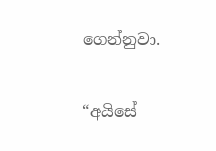ගෙන්නුවා.

“අයිසේ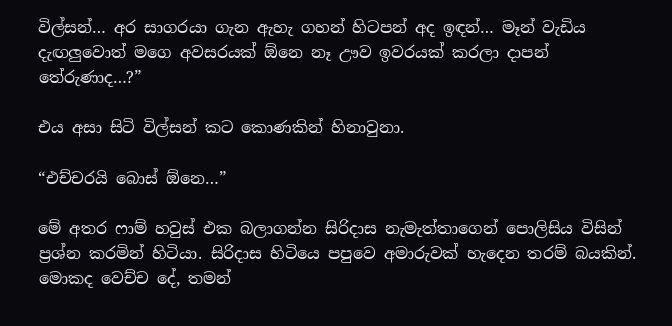විල්සන්… අර සාගරයා ගැන ඇහැ ගහන් හිටපන් අද ඉඳන්… මෑන් වැඩිය දැඟලුවොත් මගෙ අවසරයක් ඕනෙ නෑ ඌව ඉවරයක් කරලා දාපන් තේරුණාද…?”

එය අසා සිටි විල්සන් කට කොණකින් හිනාවුනා.

“එච්චරයි බොස් ඕනෙ…”

මේ අතර ෆාම් හවුස් එක බලාගන්න සිරිදාස නැමැත්තාගෙන් පොලිසිය විසින් ප්‍රශ්න කරමින් හිටියා. සිරිදාස හිටියෙ පපුවෙ අමාරුවක් හැදෙන තරම් බයකින්. මොකද වෙච්ච දේ, තමන්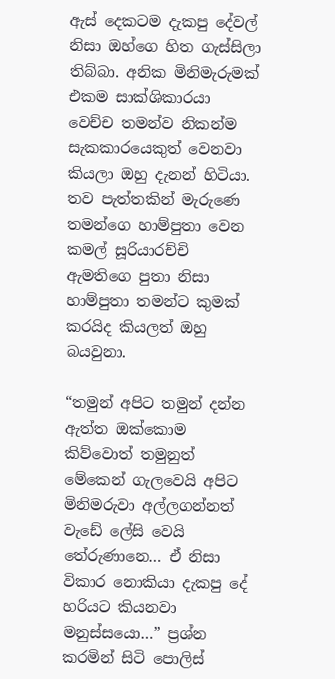ඇස් දෙකටම දැකපු දේවල් නිසා ඔහ්ගෙ හිත ගැස්සිලා තිබ්බා. අනික මිනිමැරුමක් එකම සාක්ශිකාරයා වෙච්ච තමන්ව නිකන්ම සැකකාරයෙකුත් වෙනවා කියලා ඔහු දැනන් හිටියා. තව පැත්තකින් මැරුණෙ තමන්ගෙ හාම්පුතා වෙන කමල් සූරියාරච්චි ඇමතිගෙ පුතා නිසා හාම්පුතා තමන්ට කුමක් කරයිද කියලත් ඔහු බයවුනා.

“තමුන් අපිට තමුන් දන්න ඇත්ත ඔක්කොම කිව්වොත් තමුනුත් මේකෙන් ගැලවෙයි අපිට මිනිමරුවා අල්ලගන්නත් වැඩේ ලේසි වෙයි තේරුණානෙ… ඒ නිසා විකාර නොකියා දැකපු දේ හරියට කියනවා මනුස්සයො…” ප්‍රශ්න කරමින් සිටි පොලිස්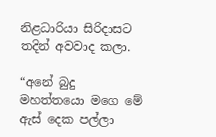නිළධාරියා සිරිදාසට තදින් අවවාද කලා.

“අනේ බුදු මහත්තයො මගෙ මේ ඇස් දෙක පල්ලා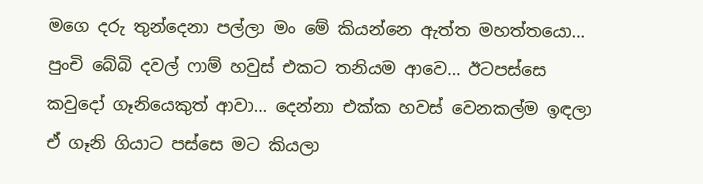මගෙ දරු තුන්දෙනා පල්ලා මං මේ කියන්නෙ ඇත්ත මහත්තයො… පුංචි බේබි දවල් ෆාම් හවුස් එකට තනියම ආවෙ… ඊටපස්සෙ කවුදෝ ගෑනියෙකුත් ආවා… දෙන්නා එක්ක හවස් වෙනකල්ම ඉඳලා ඒ ගෑනි ගියාට පස්සෙ මට කියලා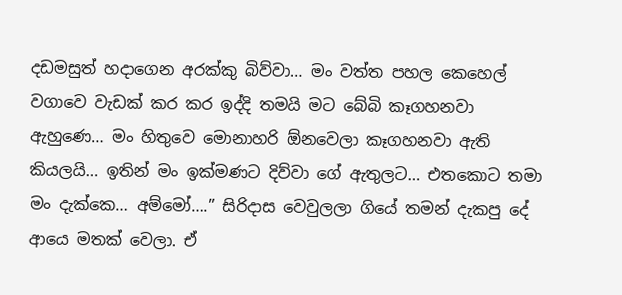දඩමසුත් හදාගෙන අරක්කු බිව්වා… මං වත්ත පහල කෙහෙල් වගාවෙ වැඩක් කර කර ඉද්දි තමයි මට බේබි කෑගහනවා ඇහුණෙ… මං හිතුවෙ මොනාහරි ඕනවෙලා කෑගහනවා ඇති කියලයි… ඉතින් මං ඉක්මණට දිව්වා ගේ ඇතුලට… එතකොට තමා මං දැක්කෙ… අම්මෝ….” සිරිදාස වෙවුලලා ගියේ තමන් දැකපු දේ ආයෙ මතක් වෙලා. ඒ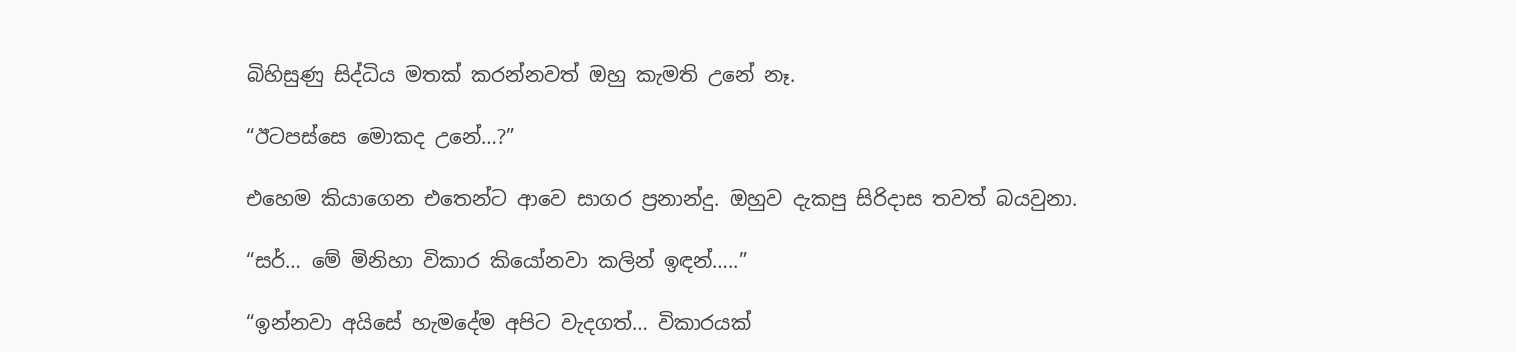බිහිසුණු සිද්ධිය මතක් කරන්නවත් ඔහු කැමති උනේ නෑ.

“ඊටපස්සෙ මොකද උනේ…?”

එහෙම කියාගෙන එතෙන්ට ආවෙ සාගර ප්‍රනාන්දු. ඔහුව දැකපු සිරිදාස තවත් බයවුනා.

“සර්… මේ මිනිහා විකාර කියෝනවා කලින් ඉඳන්…..”

“ඉන්නවා අයිසේ හැමදේම අපිට වැදගත්… විකාරයක්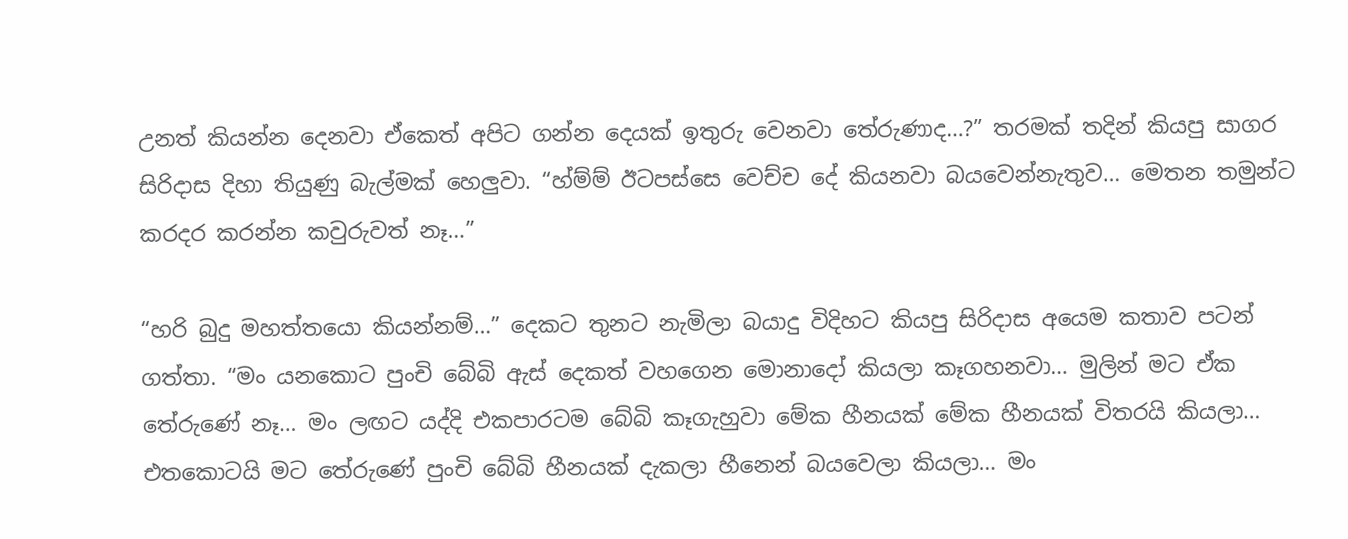උනත් කියන්න දෙනවා ඒකෙත් අපිට ගන්න දෙයක් ඉතුරු වෙනවා තේරුණාද…?” තරමක් තදින් කියපු සාගර සිරිදාස දිහා තියුණු බැල්මක් හෙලුවා. “හ්ම්ම් ඊටපස්සෙ වෙච්ච දේ කියනවා බයවෙන්නැතුව… මෙතන තමුන්ට කරදර කරන්න කවුරුවත් නෑ…”

“හරි බුදු මහත්තයො කියන්නම්…” දෙකට තුනට නැමිලා බයාදු විදිහට කියපු සිරිදාස අයෙම කතාව පටන් ගත්තා. “මං යනකොට පුංචි බේබි ඇස් දෙකත් වහගෙන මොනාදෝ කියලා කෑගහනවා… මුලින් මට ඒක තේරුණේ නෑ… මං ලඟට යද්දි එකපාරටම බේබි කෑගැහුවා මේක හීනයක් මේක හීනයක් විතරයි කියලා… එතකොටයි මට තේරුණේ පුංචි බේබි හීනයක් දැකලා හීනෙන් බයවෙලා කියලා… මං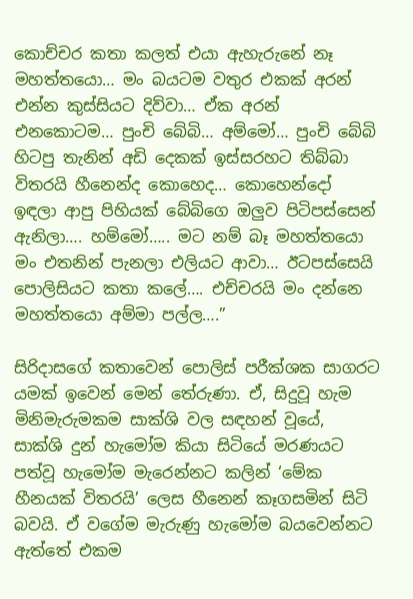කොච්චර කතා කලත් එයා ඇහැරුනේ නෑ මහත්තයො… මං බයටම වතුර එකක් අරන් එන්න කුස්සියට දිව්වා… ඒක අරන් එනකොටම… පුංචි බේබි… අම්මෝ… පුංචි බේබි හිටපු තැනින් අඩි දෙකක් ඉස්සරහට තිබ්බා විතරයි හීනෙන්ද කොහෙද… කොහෙන්දෝ ඉඳලා ආපු පිහියක් බේබිගෙ ඔලුව පිටිපස්සෙන් ඇනිලා…. හම්මෝ….. මට නම් බෑ මහත්තයො මං එතනින් පැනලා එලියට ආවා… ඊටපස්සෙයි පොලිසියට කතා කලේ…. එච්චරයි මං දන්නෙ මහත්තයො අම්මා පල්ල….”

සිරිදාසගේ කතාවෙන් පොලිස් පරීක්ශක සාගරට යමක් ඉවෙන් මෙන් තේරුණා. ඒ, සිදුවූ හැම මිනිමැරුමකම සාක්ශි වල සඳහන් වූයේ, සාක්ශි දුන් හැමෝම කියා සිටියේ මරණයට පත්වූ හැමෝම මැරෙන්නට කලින් ‘මේක හීනයක් විතරයි’ ලෙස හීනෙන් කෑගසමින් සිටි බවයි. ඒ වගේම මැරුණු හැමෝම බයවෙන්නට ඇත්තේ එකම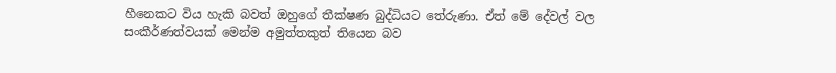හීනෙකට විය හැකි බවත් ඔහුගේ තීක්ෂණ බුද්ධියට තේරුණා. ඒත් මේ දේවල් වල සංකීර්ණත්වයක් මෙන්ම අමුත්තකුත් තියෙන බව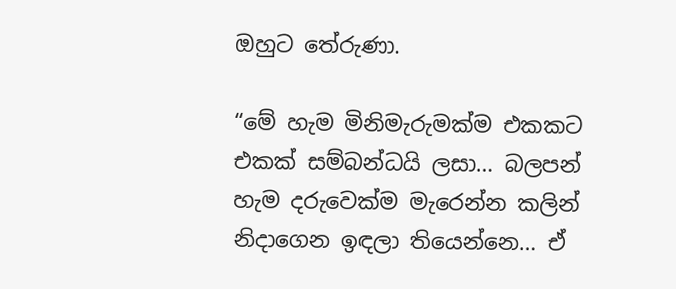ඔහුට තේරුණා.

“මේ හැම මිනිමැරුමක්ම එකකට එකක් සම්බන්ධයි ලසා… බලපන් හැම දරුවෙක්ම මැරෙන්න කලින් නිදාගෙන ඉඳලා තියෙන්නෙ… ඒ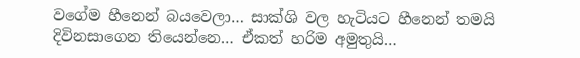වගේම හීනෙන් බයවෙලා… සාක්ශි වල හැටියට හීනෙන් තමයි දිවිනසාගෙන තියෙන්නෙ… ඒකත් හරිම අමුතුයි…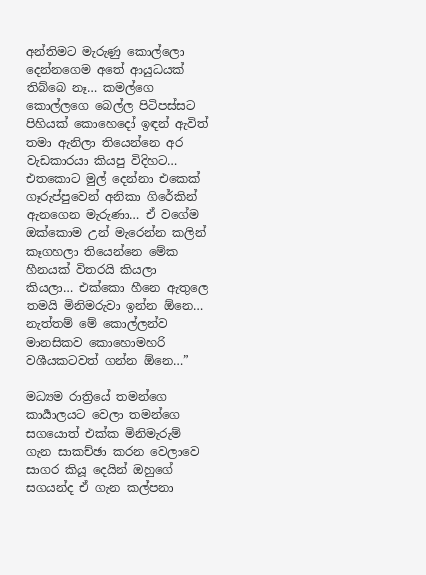අන්තිමට මැරුණු කොල්ලො දෙන්නගෙම අතේ ආයුධයක් තිබ්බෙ නෑ… කමල්ගෙ කොල්ලගෙ බෙල්ල පිටිපස්සට පිහියක් කොහෙදෝ ඉඳන් ඇවිත් තමා ඇනිලා තියෙන්නෙ අර වැඩකාරයා කියපු විදිහට… එතකොට මුල් දෙන්නා එකෙක් ගෑරුප්පුවෙන් අනිකා ගිරේකින් ඇනගෙන මැරුණා… ඒ වගේම ඔක්කොම උන් මැරෙන්න කලින් කෑගහලා තියෙන්නෙ මේක හීනයක් විතරයි කියලා කියලා… එක්කො හීනෙ ඇතුලෙ තමයි මිනිමරුවා ඉන්න ඕනෙ… නැත්තම් මේ කොල්ලන්ව මානසිකව කොහොමහරි වශීයකටවත් ගන්න ඕනෙ…”

මධ්‍යම රාත්‍රියේ තමන්ගෙ කාර්‍යාලයට වෙලා තමන්ගෙ සගයොත් එක්ක මිනිමැරුම් ගැන සාකච්ඡා කරන වෙලාවෙ සාගර කියූ දෙයින් ඔහුගේ සගයන්ද ඒ ගැන කල්පනා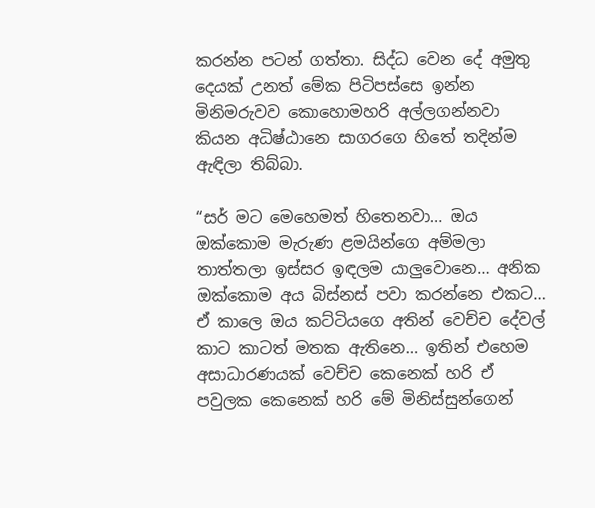කරන්න පටන් ගත්තා. සිද්ධ වෙන දේ අමුතු දෙයක් උනත් මේක පිටිපස්සෙ ඉන්න මිනිමරුවව කොහොමහරි අල්ලගන්නවා කියන අධිෂ්ඨානෙ සාගරගෙ හිතේ තදින්ම ඇඳිලා තිබ්බා.

“සර් මට මෙහෙමත් හිතෙනවා… ඔය ඔක්කොම මැරුණ ළමයින්ගෙ අම්මලා තාත්තලා ඉස්සර ඉඳලම යාලුවොනෙ… අනික ඔක්කොම අය බිස්නස් පවා කරන්නෙ එකට… ඒ කාලෙ ඔය කට්ටියගෙ අතින් වෙච්ච දේවල් කාට කාටත් මතක ඇතිනෙ… ඉතින් එහෙම අසාධාරණයක් වෙච්ච කෙනෙක් හරි ඒ පවුලක කෙනෙක් හරි මේ මිනිස්සුන්ගෙන්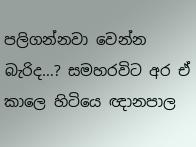පලිගන්නවා වෙන්න බැරිද…? සමහරවිට අර ඒ කාලෙ හිටියෙ ඥානපාල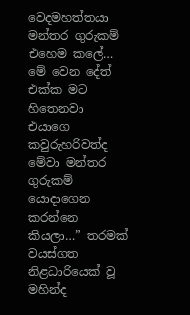වෙදමහත්තයා මන්තර ගුරුකම් එහෙම කලේ… මේ වෙන දේත් එක්ක මට හිතෙනවා එයාගෙ කවුරුහරිවත්ද මේවා මන්තර ගුරුකම් යොදාගෙන කරන්නෙ කියලා…” තරමක් වයස්ගත නිළධාරියෙක් වූ මහින්ද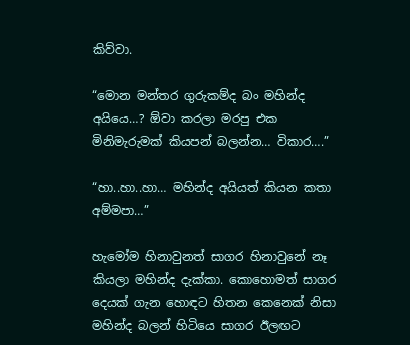කිව්වා.

“මොන මන්තර ගුරුකම්ද බං මහින්ද අයියෙ…? ඕවා කරලා මරපු එක මිනිමැරුමක් කියපන් බලන්න… විකාර….”

“හා..හා..හා… මහින්ද අයියත් කියන කතා අම්මපා…”

හැමෝම හිනාවුනත් සාගර හිනාවුනේ නෑ කියලා මහින්ද දැක්කා. කොහොමත් සාගර දෙයක් ගැන හොඳට හිතන කෙනෙක් නිසා මහින්ද බලන් හිටියෙ සාගර ඊලඟට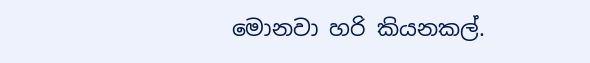මොනවා හරි කියනකල්.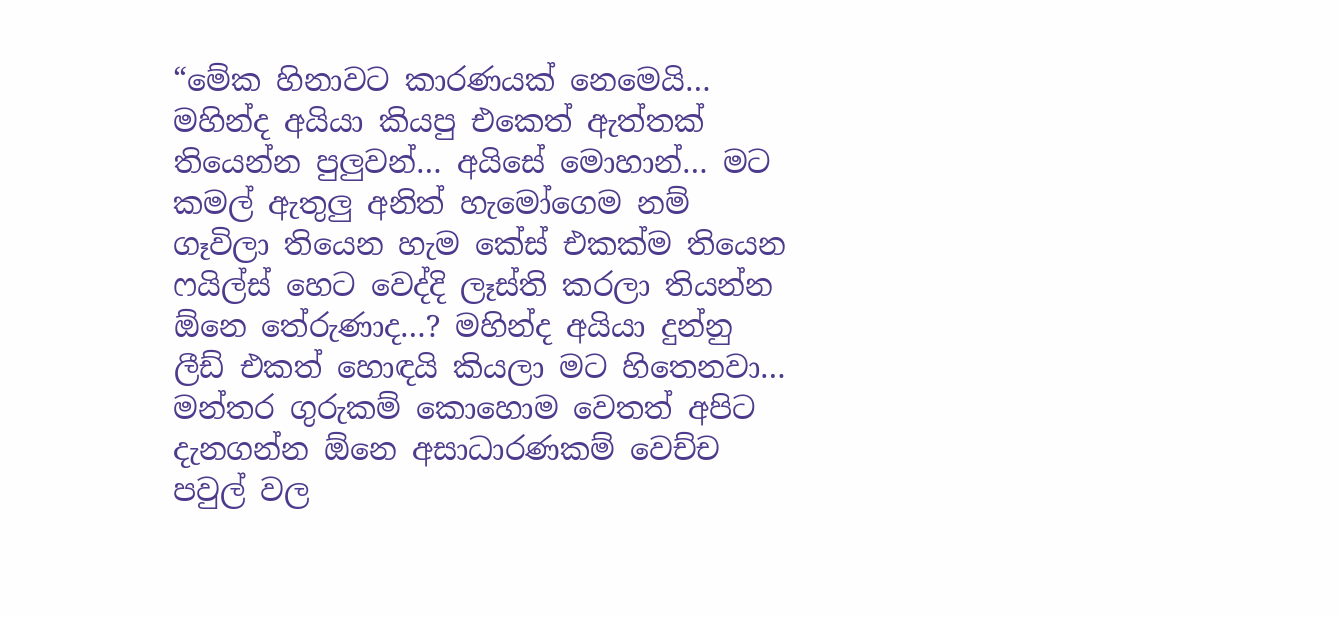“මේක හිනාවට කාරණයක් නෙමෙයි… මහින්ද අයියා කියපු එකෙත් ඇත්තක් තියෙන්න පුලුවන්… අයිසේ මොහාන්… මට කමල් ඇතුලු අනිත් හැමෝගෙම නම් ගෑවිලා තියෙන හැම කේස් එකක්ම තියෙන ෆයිල්ස් හෙට වෙද්දි ලෑස්ති කරලා තියන්න ඕනෙ තේරුණාද…? මහින්ද අයියා දුන්නු ලීඩ් එකත් හොඳයි කියලා මට හිතෙනවා… මන්තර ගුරුකම් කොහොම වෙතත් අපිට දැනගන්න ඕනෙ අසාධාරණකම් වෙච්ච පවුල් වල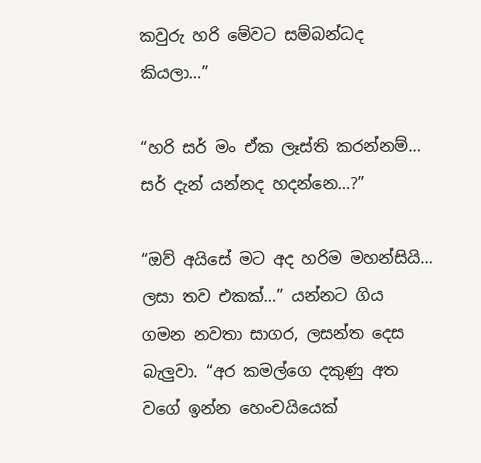කවුරු හරි මේවට සම්බන්ධද කියලා…”

“හරි සර් මං ඒක ලෑස්ති කරන්නම්… සර් දැන් යන්නද හදන්නෙ…?”

“ඔව් අයිසේ මට අද හරිම මහන්සියි… ලසා තව එකක්…” යන්නට ගිය ගමන නවතා සාගර, ලසන්ත දෙස බැලුවා. “අර කමල්ගෙ දකුණු අත වගේ ඉන්න හෙංචයියෙක්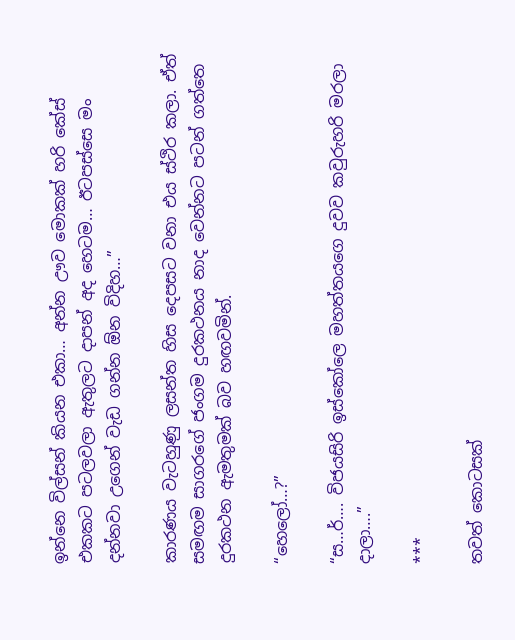ඉන්නෙ විල්සන් කියන එකා… අන්න ඌව මොකක් හරි කේස් එකකට පටලවලා ඇතුලට දාපන් අද හෙටම… ඊටපස්සෙ මං දන්නවා උගෙන් වැඩ ගන්න ඕන විදිහ…”

කාරණය වැටහුණු ලසන්ත හිස දෙපසට වනා එය ස්ථිර කලා. ඒත් සමඟම සාගරගේ ජංගම දුරකථනය නාද වෙන්නට පටන් ගත්තෙ දුරකථන ඇමතුමක් බව හඟවමින්.

“හෙලෝ…?”

“ස…ර්…. විජයසිරි ඉස්කෝලෙ මහත්තයගෙ දුවව කවුරුහරි මරලා දාලා….”

***

තවත් කොටසක්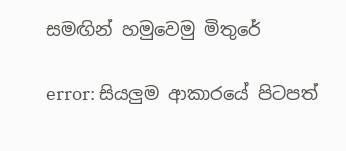සමඟින් හමුවෙමු මිතුරේ

error: සියලුම ආකාරයේ පිටපත්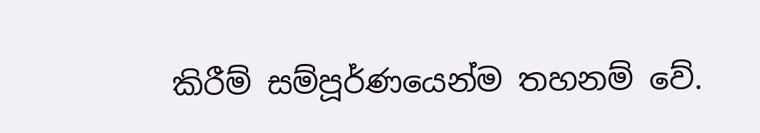කිරීම් සම්පූර්ණයෙන්ම තහනම් වේ.